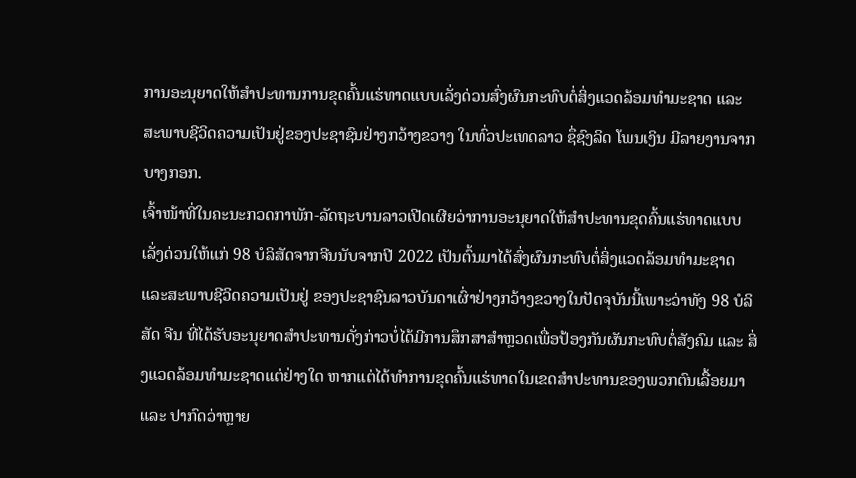ການອະນຸຍາດໃຫ້ສຳປະທານການຂຸດຄົ້ນແຮ່ທາດແບບເລັ່ງດ່ວນສົ່ງຜົນກະທົບຕໍ່ສິ່ງແວດລ້ອມທຳມະຊາດ ແລະ ສະພາບຊີວິດຄວາມເປັນຢູ່ຂອງປະຊາຊົນຢ່າງກວ້າງຂວາງ ໃນທົ່ວປະເທດລາວ ຊຶ່ຊົງລິດ ໂພນເງິນ ມີລາຍງານຈາກບາງກອກ.
ເຈົ້າໜ້າທີ່ໃນຄະນະກວດກາພັກ-ລັດຖະບານລາວເປີດເຜີຍວ່າການອະນຸຍາດໃຫ້ສຳປະທານຂຸດຄົ້ນແຮ່ທາດແບບເລັ່ງດ່ວນໃຫ້ແກ່ 98 ບໍລິສັດຈາກຈີນນັບຈາກປີ 2022 ເປັນຕົ້ນມາໄດ້ສົ່ງຜົນກະທົບຕໍ່ສິ່ງແວດລ້ອມທຳມະຊາດ ແລະສະພາບຊີວິດຄວາມເປັນຢູ່ ຂອງປະຊາຊົນລາວບັນດາເຜົ່າຢ່າງກວ້າງຂວາງໃນປັດຈຸບັນນີ້ເພາະວ່າທັງ 98 ບໍລິສັດ ຈີນ ທີ່ໄດ້ຮັບອະນຸຍາດສຳປະທານດັ່ງກ່າວບໍ່ໄດ້ມີການສຶກສາສຳຫຼວດເພື່ອປ້ອງກັນຜັນກະທົບຕໍ່ສັງຄົມ ແລະ ສິ່ງແວດລ້ອມທຳມະຊາດແຕ່ຢ່າງໃດ ຫາກແຕ່ໄດ້ທຳການຂຸດຄົ້ນແຮ່ທາດໃນເຂດສຳປະທານຂອງພວກຕົນເລື້ອຍມາ ແລະ ປາກົດວ່າຫຼາຍ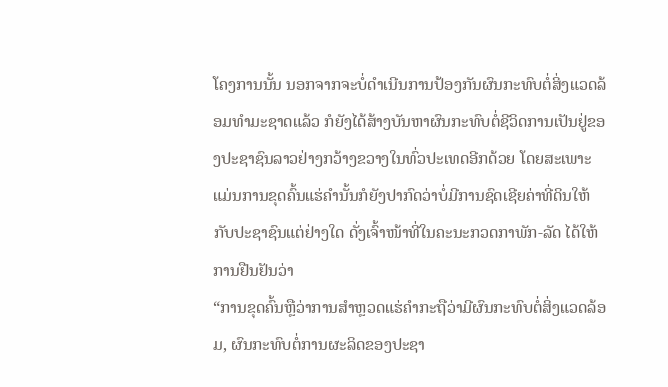ໂຄງການນັ້ນ ນອກຈາກຈະບໍ່ດຳເນີນການປ້ອງກັນຜົນກະທົບຕໍ່ສິ່ງແວດລ້ອມທຳມະຊາດແລ້ວ ກໍຍັງໄດ້ສ້າງບັນຫາຜົນກະທົບຕໍ່ຊີວິດການເປັນຢູ່ຂອງປະຊາຊົນລາວຢ່າງກວ້າງຂວາງໃນທົ່ວປະເທດອີກດ້ວຍ ໂດຍສະເພາະແມ່ນການຂຸດຄົ້ນແຮ່ຄຳນັ້ນກໍຍັງປາກົດວ່າບໍ່ມີການຊົດເຊີຍຄ່າທີ່ດິນໃຫ້ກັບປະຊາຊົນແຕ່ຢ່າງໃດ ດັ່ງເຈົ້າໜ້າທີ່ໃນຄະນະກວດກາພັກ-ລັດ ໄດ້ໃຫ້ການຢືນຢັນວ່າ
“ການຂຸດຄົ້ນຫຼືວ່າການສຳຫຼວດແຮ່ຄຳກະຖືວ່າມີຜົນກະທົບຕໍ່ສິ່ງແວດລ້ອມ, ຜົນກະທົບຕໍ່ການຜະລິດຂອງປະຊາ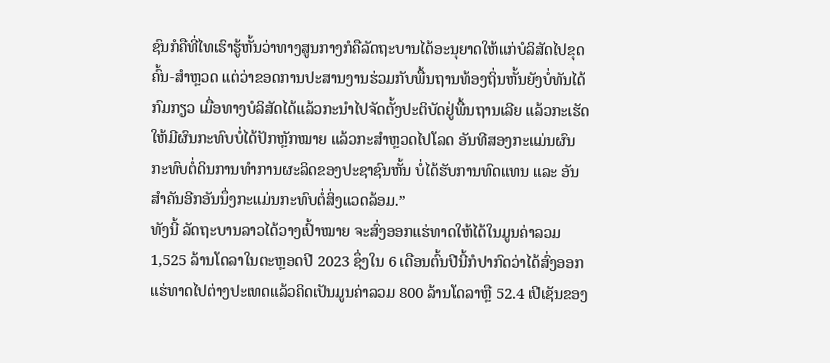ຊົນກໍຄືທີ່ໄທເຮົາຮູ້ຫັ້ນວ່າທາງສູນກາງກໍຄືລັດຖະບານໄດ້ອະນຸຍາດໃຫ້ແກ່ບໍລິສັດໄປຂຸດຄົ້ນ-ສຳຫຼວດ ແຕ່ວ່າຂອດການປະສານງານຮ່ວມກັບພື້ນຖານທ້ອງຖິ່ນຫັ້ນຍັງບໍ່ທັນໄດ້ກົມກຽວ ເມື່ອທາງບໍລິສັດໄດ້ແລ້ວກະນຳໄປຈັດຕັ້ງປະຕິບັດຢູ່ພື້ນຖານເລີຍ ແລ້ວກະເຮັດໃຫ້ມີຜົນກະທົບບໍ່ໄດ້ປັກຫຼັກໝາຍ ແລ້ວກະສຳຫຼວດໄປໂລດ ອັນທີສອງກະແມ່ນຜົນກະທົບຕໍ່ດິນການທຳການຜະລິດຂອງປະຊາຊົນຫັ້ນ ບໍ່ໄດ້ຮັບການທົດແທນ ແລະ ອັນສຳຄັນອີກອັນນຶ່ງກະແມ່ນກະທົບຕໍ່ສິ່ງແວດລ້ອມ.”
ທັງນີ້ ລັດຖະບານລາວໄດ້ວາງເປົ້າໝາຍ ຈະສົ່ງອອກແຮ່ທາດໃຫ້ໄດ້ໃນມູນຄ່າລວມ 1,525 ລ້ານໂດລາໃນຕະຫຼອດປີ 2023 ຊຶ່ງໃນ 6 ເດືອນຕົ້ນປີນີ້ກໍປາກົດວ່າໄດ້ສົ່ງອອກແຮ່ທາດໄປຕ່າງປະເທດແລ້ວຄິດເປັນມູນຄ່າລວມ 800 ລ້ານໂດລາຫຼື 52.4 ເປີເຊັນຂອງ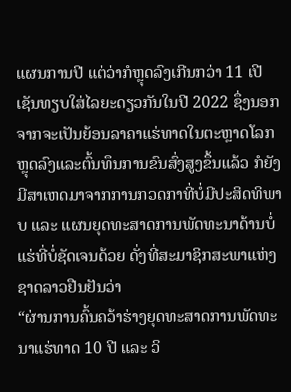ແຜນການປີ ແຕ່ວ່າກໍຫຼຸດລົງເກີນກວ່າ 11 ເປີເຊັນທຽບໃສ່ໄລຍະດຽວກັນໃນປີ 2022 ຊຶ່ງນອກຈາກຈະເປັນຍ້ອນລາຄາແຮ່ທາດໃນຕະຫຼາດໂລກຫຼຸດລົງແລະຕົ້ນທຶນການຂົນສົ່ງສູງຂຶ້ນແລ້ວ ກໍຍັງມີສາເຫດມາຈາກການກວດກາທີ່ບໍ່ມີປະສິດທິພາບ ແລະ ແຜນຍຸດທະສາດການພັດທະນາດ້ານບໍ່ແຮ່ທີ່ບໍ່ຊັດເຈນດ້ວຍ ດັ່ງທີ່ສະມາຊິກສະພາແຫ່ງຊາດລາວຢືນຢັນວ່າ
“ຜ່ານການຄົ້ນຄວ້າຮ່າງຍຸດທະສາດການພັດທະນາແຮ່ທາດ 10 ປີ ແລະ ວິ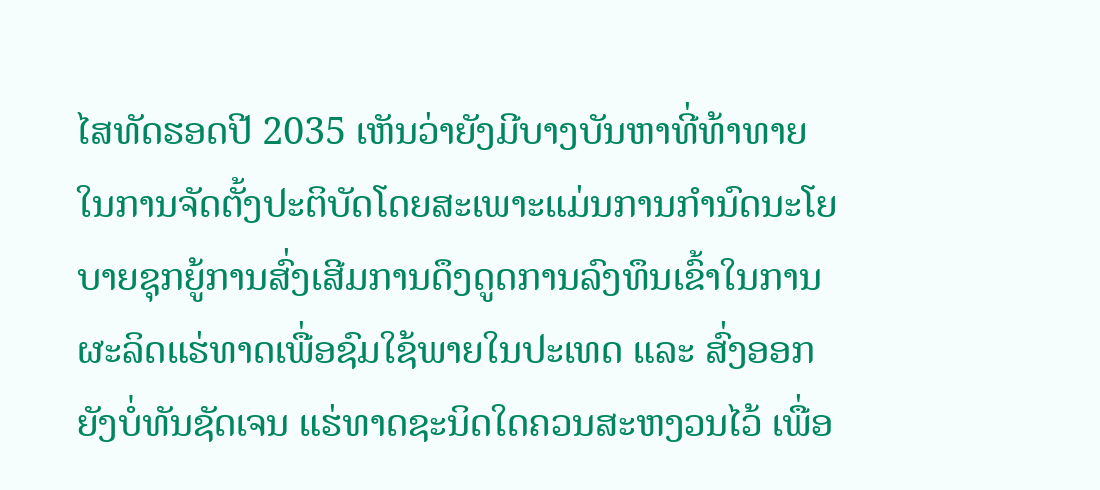ໄສທັດຮອດປີ 2035 ເຫັນວ່າຍັງມີບາງບັນຫາທີ່ທ້າທາຍໃນການຈັດຕັ້ງປະຕິບັດໂດຍສະເພາະແມ່ນການກຳນົດນະໂຍບາຍຊຸກຍູ້ການສົ່ງເສີມການດຶງດູດການລົງທຶນເຂົ້າໃນການຜະລິດແຮ່ທາດເພື່ອຊົມໃຊ້ພາຍໃນປະເທດ ແລະ ສົ່ງອອກຍັງບໍ່ທັນຊັດເຈນ ແຮ່ທາດຊະນິດໃດຄວນສະຫງວນໄວ້ ເພື່ອ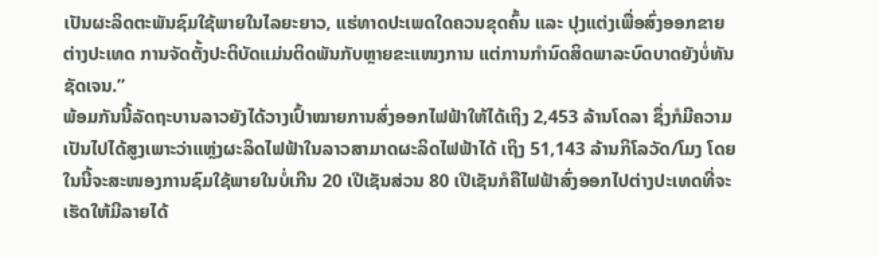ເປັນຜະລິດຕະພັນຊົມໃຊ້ພາຍໃນໄລຍະຍາວ, ແຮ່ທາດປະເພດໃດຄວນຂຸດຄົ້ນ ແລະ ປຸງແຕ່ງເພື່ອສົ່ງອອກຂາຍຕ່າງປະເທດ ການຈັດຕັ້ງປະຕິບັດແມ່ນຕິດພັນກັບຫຼາຍຂະແໜງການ ແຕ່ການກຳນົດສິດພາລະບົດບາດຍັງບໍ່ທັນຊັດເຈນ.”
ພ້ອມກັນນີ້ລັດຖະບານລາວຍັງໄດ້ວາງເປົ້າໝາຍການສົ່ງອອກໄຟຟ້າໃຫ້ໄດ້ເຖິງ 2,453 ລ້ານໂດລາ ຊຶ່ງກໍມີຄວາມເປັນໄປໄດ້ສູງເພາະວ່າແຫຼ່ງຜະລິດໄຟຟ້າໃນລາວສາມາດຜະລິດໄຟຟ້າໄດ້ ເຖິງ 51,143 ລ້ານກິໂລວັດ/ໂມງ ໂດຍໃນນີ້ຈະສະໜອງການຊົມໃຊ້ພາຍໃນບໍ່ເກີນ 20 ເປີເຊັນສ່ວນ 80 ເປີເຊັນກໍຄືໄຟຟ້າສົ່ງອອກໄປຕ່າງປະເທດທີ່ຈະເຮັດໃຫ້ມີລາຍໄດ້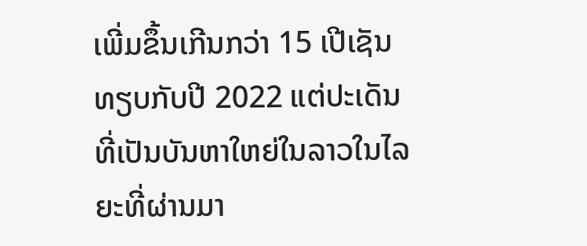ເພີ່ມຂຶ້ນເກີນກວ່າ 15 ເປີເຊັນທຽບກັບປີ 2022 ແຕ່ປະເດັນທີ່ເປັນບັນຫາໃຫຍ່ໃນລາວໃນໄລຍະທີ່ຜ່ານມາ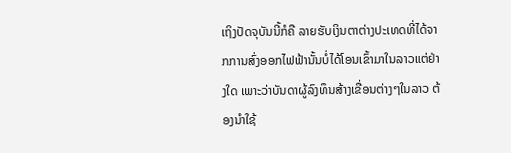ເຖິງປັດຈຸບັນນີ້ກໍຄື ລາຍຮັບເງິນຕາຕ່າງປະເທດທີ່ໄດ້ຈາກການສົ່ງອອກໄຟຟ້ານັ້ນບໍ່ໄດ້ໂອນເຂົ້າມາໃນລາວແຕ່ຢ່າງໃດ ເພາະວ່າບັນດາຜູ້ລົງທຶນສ້າງເຂື່ອນຕ່າງໆໃນລາວ ຕ້ອງນຳໃຊ້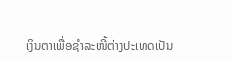ເງິນຕາເພື່ອຊຳລະໜີ້ຕ່າງປະເທດເປັນ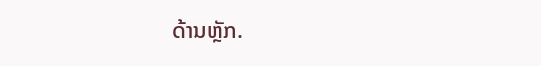ດ້ານຫຼັກ.